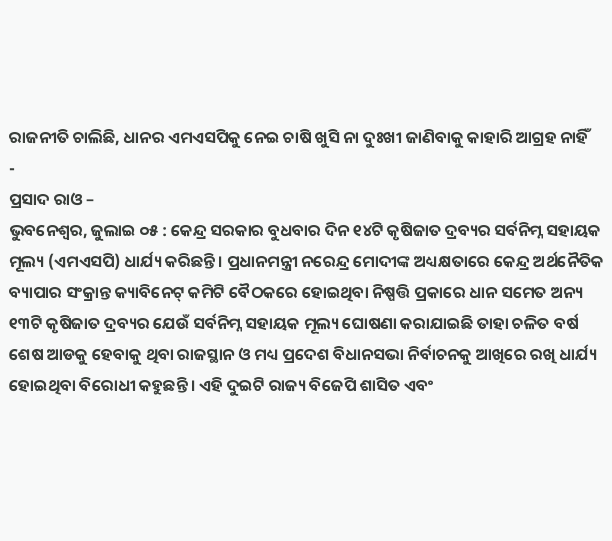ରାଜନୀତି ଚାଲିଛି, ଧାନର ଏମଏସପିକୁ ନେଇ ଚାଷି ଖୁସି ନା ଦୁଃଖୀ ଜାଣିବାକୁ କାହାରି ଆଗ୍ରହ ନାହିଁ
-
ପ୍ରସାଦ ରାଓ –
ଭୁବନେଶ୍ୱର, ଜୁଲାଇ ୦୫ : କେନ୍ଦ୍ର ସରକାର ବୁଧବାର ଦିନ ୧୪ଟି କୃଷିଜାତ ଦ୍ରବ୍ୟର ସର୍ବନିମ୍ନ ସହାୟକ ମୂଲ୍ୟ (ଏମଏସପି) ଧାର୍ଯ୍ୟ କରିଛନ୍ତି । ପ୍ରଧାନମନ୍ତ୍ରୀ ନରେନ୍ଦ୍ର ମୋଦୀଙ୍କ ଅଧ୍ୟକ୍ଷତାରେ କେନ୍ଦ୍ର ଅର୍ଥନୈତିକ ବ୍ୟାପାର ସଂକ୍ରାନ୍ତ କ୍ୟାବିନେଟ୍ କମିଟି ବୈଠକରେ ହୋଇଥିବା ନିଷ୍ପତ୍ତି ପ୍ରକାରେ ଧାନ ସମେତ ଅନ୍ୟ ୧୩ଟି କୃଷିଜାତ ଦ୍ରବ୍ୟର ଯେଉଁ ସର୍ବନିମ୍ନ ସହାୟକ ମୂଲ୍ୟ ଘୋଷଣା କରାଯାଇଛି ତାହା ଚଳିତ ବର୍ଷ ଶେଷ ଆଡକୁ ହେବାକୁ ଥିବା ରାଜସ୍ଥାନ ଓ ମଧ୍ୟ ପ୍ରଦେଶ ବିଧାନସଭା ନିର୍ବାଚନକୁ ଆଖିରେ ରଖି ଧାର୍ଯ୍ୟ ହୋଇଥିବା ବିରୋଧୀ କହୁଛନ୍ତି । ଏହି ଦୁଇଟି ରାଜ୍ୟ ବିଜେପି ଶାସିତ ଏବଂ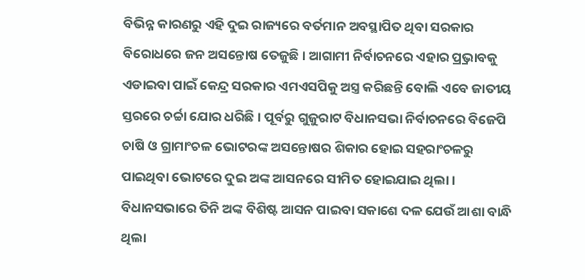ବିଭିନ୍ନ କାରଣରୁ ଏହି ଦୁଇ ରାଜ୍ୟରେ ବର୍ତମାନ ଅବସ୍ଥାପିତ ଥିବା ସରକାର ବିରୋଧରେ ଜନ ଅସନ୍ତୋଷ ତେଜୁଛି । ଆଗାମୀ ନିର୍ବାଚନରେ ଏହାର ପ୍ର୍ରଭାବକୁ ଏଡାଇବା ପାଇଁ କେନ୍ଦ୍ର ସରକାର ଏମଏସପିକୁ ଅସ୍ତ୍ର କରିଛନ୍ତି ବୋଲି ଏବେ ଜାତୀୟ ସ୍ତରରେ ଚର୍ଚ୍ଚା ଯୋର ଧରିଛି । ପୂର୍ବରୁ ଗୁଜୁରାଟ ବିଧାନସଭା ନିର୍ବାଚନରେ ବିଜେପି ଚାଷି ଓ ଗ୍ରାମାଂଚଳ ଭୋଟରଙ୍କ ଅସନ୍ତୋଷର ଶିକାର ହୋଇ ସହରାଂଚଳରୁ ପାଇଥିବା ଭୋଟରେ ଦୁଇ ଅଙ୍କ ଆସନରେ ସୀମିତ ହୋଇଯାଇ ଥିଲା । ବିଧାନସଭାରେ ତିନି ଅଙ୍କ ବିଶିଷ୍ଟ ଆସନ ପାଇବା ସକାଶେ ଦଳ ଯେଉଁ ଆଶା ବାନ୍ଧି ଥିଲା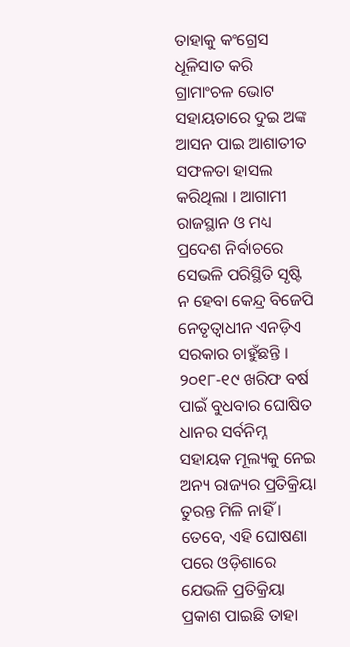ତାହାକୁ କଂଗ୍ରେସ ଧୂଳିସାତ କରି ଗ୍ରାମାଂଚଳ ଭୋଟ ସହାୟତାରେ ଦୁଇ ଅଙ୍କ ଆସନ ପାଇ ଆଶାତୀତ ସଫଳତା ହାସଲ କରିଥିଲା । ଆଗାମୀ ରାଜସ୍ଥାନ ଓ ମଧ୍ୟ ପ୍ରଦେଶ ନିର୍ବାଚରେ ସେଭଳି ପରିସ୍ଥିତି ସୃଷ୍ଟି ନ ହେବା କେନ୍ଦ୍ର ବିଜେପି ନେତୃତ୍ୱାଧୀନ ଏନଡ଼ିଏ ସରକାର ଚାହୁଁଛନ୍ତି ।
୨୦୧୮-୧୯ ଖରିଫ ବର୍ଷ ପାଇଁ ବୁଧବାର ଘୋଷିତ ଧାନର ସର୍ବନିମ୍ନ ସହାୟକ ମୂଲ୍ୟକୁ ନେଇ ଅନ୍ୟ ରାଜ୍ୟର ପ୍ରତିକ୍ରିୟା ତୁରନ୍ତ ମିଳି ନାହିଁ । ତେବେ, ଏହି ଘୋଷଣା ପରେ ଓଡ଼ିଶାରେ ଯେଭଳି ପ୍ରତିକ୍ରିୟା ପ୍ରକାଶ ପାଇଛି ତାହା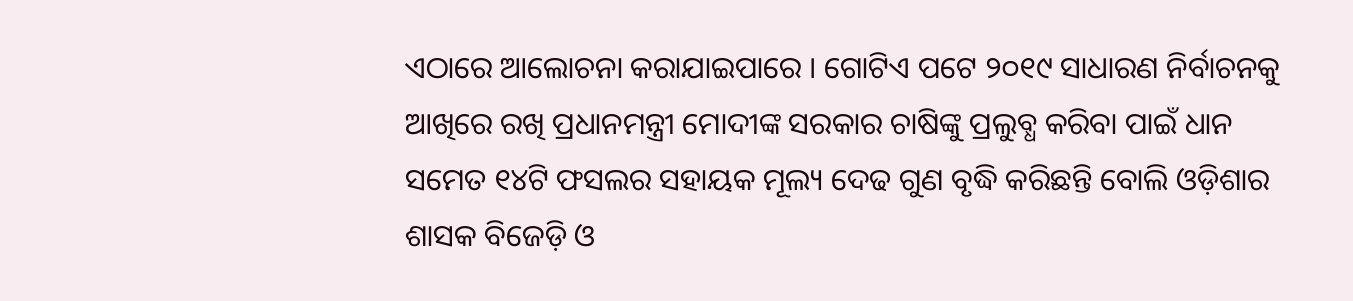ଏଠାରେ ଆଲୋଚନା କରାଯାଇପାରେ । ଗୋଟିଏ ପଟେ ୨୦୧୯ ସାଧାରଣ ନିର୍ବାଚନକୁ ଆଖିରେ ରଖି ପ୍ରଧାନମନ୍ତ୍ରୀ ମୋଦୀଙ୍କ ସରକାର ଚାଷିଙ୍କୁ ପ୍ରଲୁବ୍ଧ କରିବା ପାଇଁ ଧାନ ସମେତ ୧୪ଟି ଫସଲର ସହାୟକ ମୂଲ୍ୟ ଦେଢ ଗୁଣ ବୃଦ୍ଧି କରିଛନ୍ତି ବୋଲି ଓଡ଼ିଶାର ଶାସକ ବିଜେଡ଼ି ଓ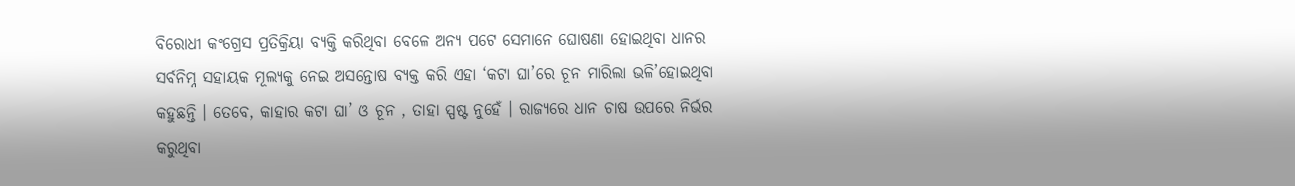ବିରୋଧୀ କଂଗ୍ରେସ ପ୍ରତିକ୍ରିୟା ବ୍ୟକ୍ତି କରିଥିବା ବେଳେ ଅନ୍ୟ ପଟେ ସେମାନେ ଘୋଷଣା ହୋଇଥିବା ଧାନର ସର୍ବନିମ୍ନ ସହାୟକ ମୂଲ୍ୟକୁ ନେଇ ଅସନ୍ତୋଷ ବ୍ୟକ୍ତ କରି ଏହା ‘କଟା ଘା’ରେ ଚୂନ ମାରିଲା ଭଳି’ହୋଇଥିବା କହୁଛନ୍ତି । ତେବେ, କାହାର କଟା ଘା’ ଓ ଚୂନ , ତାହା ସ୍ପଷ୍ଟ ନୁହେଁ । ରାଜ୍ୟରେ ଧାନ ଚାଷ ଉପରେ ନିର୍ଭର କରୁଥିବା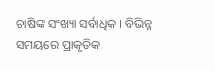ଚାଷିଙ୍କ ସଂଖ୍ୟା ସର୍ବାଧିକ । ବିଭିନ୍ନ ସମୟରେ ପ୍ରାକୃତିକ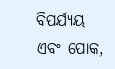ବିପର୍ଯ୍ୟୟ ଏବଂ ପୋକ,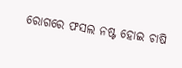ରୋଗରେ ଫସଲ ନଷ୍ଟ ହୋଇ ଚାଷି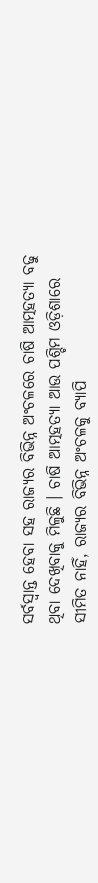ସର୍ବସ୍ୱାନ୍ତ ହେବା ସହ ରାଜ୍ୟର ବିଭିନ୍ନ ଅଂଚଳରେ ଚାଷି ଆତ୍ମହତ୍ୟା ବଢୁ ଥିବା ଦେଖିବାକୁ ମିଳୁଛି । ଚାଷି ଆତ୍ମହତ୍ୟା ଆଉ ପଶ୍ଚିମ ଓଡ଼ିଶାରେ ସୀମିତ ନାହିଁ, ରାଜ୍ୟର ବିଭିନ୍ନ ଅଂଚଳକୁ ବ୍ୟାପି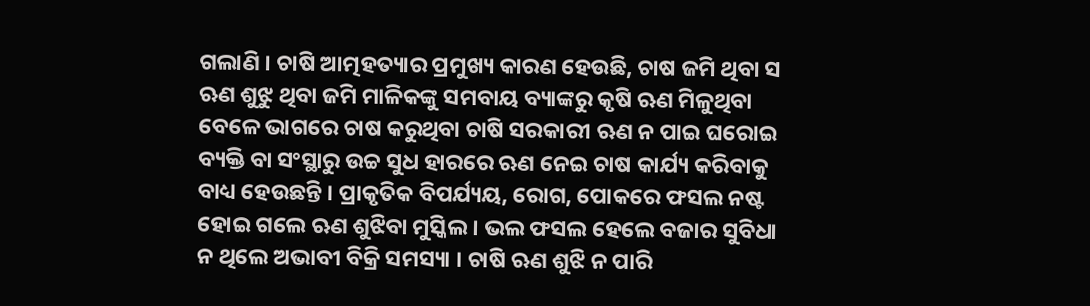ଗଲାଣି । ଚାଷି ଆତ୍ମହତ୍ୟାର ପ୍ରମୁଖ୍ୟ କାରଣ ହେଉଛି, ଚାଷ ଜମି ଥିବା ସ ଋଣ ଶୁଝୁ ଥିବା ଜମି ମାଳିକଙ୍କୁ ସମବାୟ ବ୍ୟାଙ୍କରୁ କୃଷି ଋଣ ମିଳୁଥିବା ବେଳେ ଭାଗରେ ଚାଷ କରୁଥିବା ଚାଷି ସରକାରୀ ଋଣ ନ ପାଇ ଘରୋଇ ବ୍ୟକ୍ତି ବା ସଂସ୍ଥାରୁ ଉଚ୍ଚ ସୁଧ ହାରରେ ଋଣ ନେଇ ଚାଷ କାର୍ଯ୍ୟ କରିବାକୁ ବାଧ୍ୟ ହେଉଛନ୍ତି । ପ୍ରାକୃତିକ ବିପର୍ଯ୍ୟୟ, ରୋଗ, ପୋକରେ ଫସଲ ନଷ୍ଟ ହୋଇ ଗଲେ ଋଣ ଶୁଝିବା ମୁସ୍କିଲ । ଭଲ ଫସଲ ହେଲେ ବଜାର ସୁବିଧା ନ ଥିଲେ ଅଭାବୀ ବିକ୍ରି ସମସ୍ୟା । ଚାଷି ଋଣ ଶୁଝି ନ ପାରି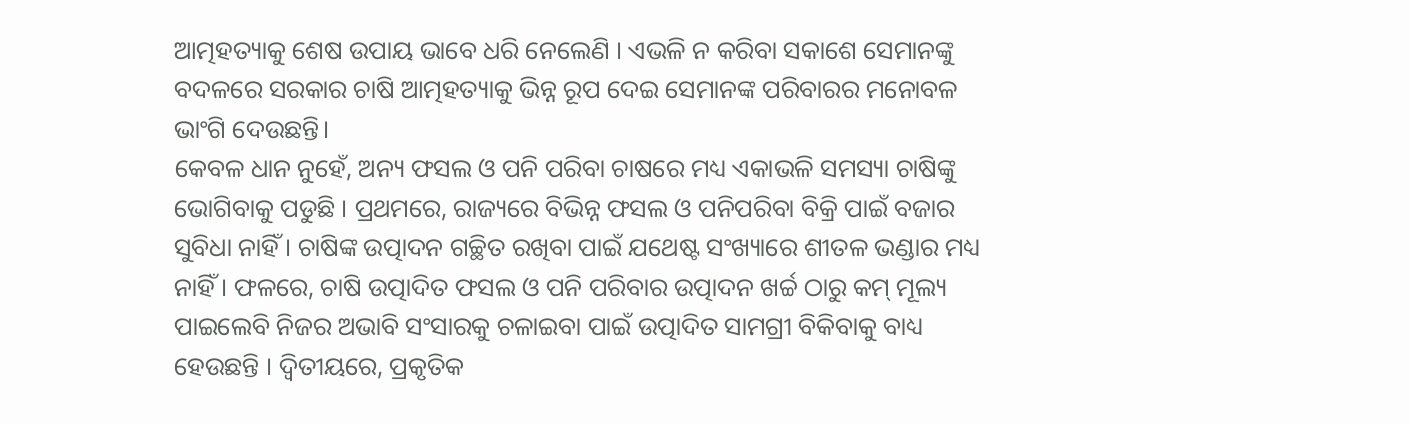ଆତ୍ମହତ୍ୟାକୁ ଶେଷ ଉପାୟ ଭାବେ ଧରି ନେଲେଣି । ଏଭଳି ନ କରିବା ସକାଶେ ସେମାନଙ୍କୁ ବଦଳରେ ସରକାର ଚାଷି ଆତ୍ମହତ୍ୟାକୁ ଭିନ୍ନ ରୂପ ଦେଇ ସେମାନଙ୍କ ପରିବାରର ମନୋବଳ ଭାଂଗି ଦେଉଛନ୍ତି।
କେବଳ ଧାନ ନୁହେଁ, ଅନ୍ୟ ଫସଲ ଓ ପନି ପରିବା ଚାଷରେ ମଧ୍ୟ ଏକାଭଳି ସମସ୍ୟା ଚାଷିଙ୍କୁ ଭୋଗିବାକୁ ପଡୁଛି । ପ୍ରଥମରେ, ରାଜ୍ୟରେ ବିଭିନ୍ନ ଫସଲ ଓ ପନିପରିବା ବିକ୍ରି ପାଇଁ ବଜାର ସୁବିଧା ନାହିଁ । ଚାଷିଙ୍କ ଉତ୍ପାଦନ ଗଚ୍ଛିତ ରଖିବା ପାଇଁ ଯଥେଷ୍ଟ ସଂଖ୍ୟାରେ ଶୀତଳ ଭଣ୍ଡାର ମଧ୍ୟ ନାହିଁ । ଫଳରେ, ଚାଷି ଉତ୍ପାଦିତ ଫସଲ ଓ ପନି ପରିବାର ଉତ୍ପାଦନ ଖର୍ଚ୍ଚ ଠାରୁ କମ୍ ମୂଲ୍ୟ ପାଇଲେବି ନିଜର ଅଭାବି ସଂସାରକୁ ଚଳାଇବା ପାଇଁ ଉତ୍ପାଦିତ ସାମଗ୍ରୀ ବିକିବାକୁ ବାଧ୍ୟ ହେଉଛନ୍ତି । ଦ୍ୱିତୀୟରେ, ପ୍ରକୃତିକ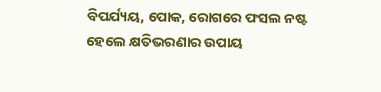ବିପର୍ଯ୍ୟୟ, ପୋକ, ରୋଗରେ ଫସଲ ନଷ୍ଟ ହେଲେ କ୍ଷତିଭରଣାର ଉପାୟ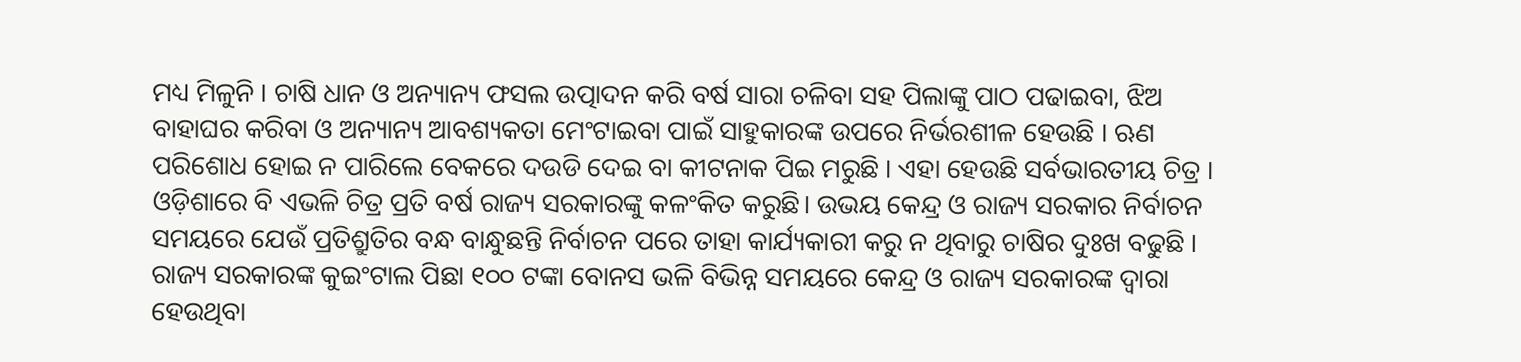ମଧ୍ୟ ମିଳୁନି । ଚାଷି ଧାନ ଓ ଅନ୍ୟାନ୍ୟ ଫସଲ ଉତ୍ପାଦନ କରି ବର୍ଷ ସାରା ଚଳିବା ସହ ପିଲାଙ୍କୁ ପାଠ ପଢାଇବା, ଝିଅ ବାହାଘର କରିବା ଓ ଅନ୍ୟାନ୍ୟ ଆବଶ୍ୟକତା ମେଂଟାଇବା ପାଇଁ ସାହୁକାରଙ୍କ ଉପରେ ନିର୍ଭରଶୀଳ ହେଉଛି । ଋଣ ପରିଶୋଧ ହୋଇ ନ ପାରିଲେ ବେକରେ ଦଉଡି ଦେଇ ବା କୀଟନାକ ପିଇ ମରୁଛି । ଏହା ହେଉଛି ସର୍ବଭାରତୀୟ ଚିତ୍ର । ଓଡ଼ିଶାରେ ବି ଏଭଳି ଚିତ୍ର ପ୍ରତି ବର୍ଷ ରାଜ୍ୟ ସରକାରଙ୍କୁ କଳଂକିତ କରୁଛି। ଉଭୟ କେନ୍ଦ୍ର ଓ ରାଜ୍ୟ ସରକାର ନିର୍ବାଚନ ସମୟରେ ଯେଉଁ ପ୍ରତିଶ୍ରୁତିର ବନ୍ଧ ବାନ୍ଧୁଛନ୍ତି ନିର୍ବାଚନ ପରେ ତାହା କାର୍ଯ୍ୟକାରୀ କରୁ ନ ଥିବାରୁ ଚାଷିର ଦୁଃଖ ବଢୁଛି । ରାଜ୍ୟ ସରକାରଙ୍କ କୁଇଂଟାଲ ପିଛା ୧୦୦ ଟଙ୍କା ବୋନସ ଭଳି ବିଭିନ୍ନ ସମୟରେ କେନ୍ଦ୍ର ଓ ରାଜ୍ୟ ସରକାରଙ୍କ ଦ୍ୱାରା ହେଉଥିବା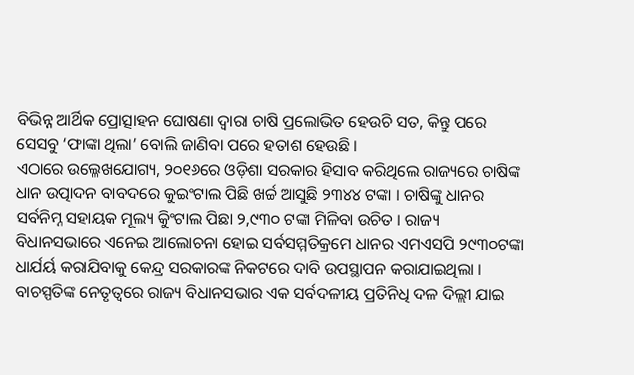ବିଭିନ୍ନ ଆର୍ଥିକ ପ୍ରୋତ୍ସାହନ ଘୋଷଣା ଦ୍ୱାରା ଚାଷି ପ୍ରଲୋଭିତ ହେଉଚି ସତ, କିନ୍ତୁ ପରେ ସେସବୁ ‘ଫାଙ୍କା ଥିଲା’ ବୋଲି ଜାଣିବା ପରେ ହତାଶ ହେଉଛି ।
ଏଠାରେ ଉଲ୍ଳେଖଯୋଗ୍ୟ, ୨୦୧୬ରେ ଓଡ଼ିଶା ସରକାର ହିସାବ କରିଥିଲେ ରାଜ୍ୟରେ ଚାଷିଙ୍କ ଧାନ ଉତ୍ପାଦନ ବାବଦରେ କୁଇଂଟାଲ ପିଛି ଖର୍ଚ୍ଚ ଆସୁଛି ୨୩୪୪ ଟଙ୍କା । ଚାଷିଙ୍କୁ ଧାନର ସର୍ବନିମ୍ନ ସହାୟକ ମୂଲ୍ୟ କୁିଂଟାଲ ପିଛା ୨,୯୩୦ ଟଙ୍କା ମିଳିବା ଉଚିତ । ରାଜ୍ୟ ବିଧାନସଭାରେ ଏନେଇ ଆଲୋଚନା ହୋଇ ସର୍ବସମ୍ମତିକ୍ରମେ ଧାନର ଏମଏସପି ୨୯୩୦ଟଙ୍କା ଧାର୍ଯର୍ୟ କରାଯିବାକୁ କେନ୍ଦ୍ର ସରକାରଙ୍କ ନିକଟରେ ଦାବି ଉପସ୍ଥାପନ କରାଯାଇଥିଲା । ବାଚସ୍ପତିଙ୍କ ନେତୃତ୍ୱରେ ରାଜ୍ୟ ବିଧାନସଭାର ଏକ ସର୍ବଦଳୀୟ ପ୍ରତିନିଧି ଦଳ ଦିଲ୍ଲୀ ଯାଇ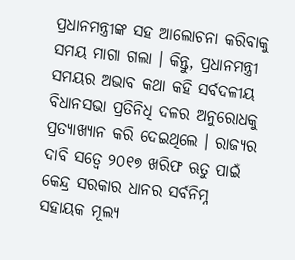ପ୍ରଧାନମନ୍ତ୍ରୀଙ୍କ ସହ ଆଲୋଚନା କରିବାକୁ ସମୟ ମାଗା ଗଲା । କିନ୍ତୁ, ପ୍ରଧାନମନ୍ତ୍ରୀ ସମୟର ଅଭାବ କଥା କହି ସର୍ବଦଳୀୟ ବିଧାନସଭା ପ୍ରତିନିଧି ଦଳର ଅନୁରୋଧକୁ ପ୍ରତ୍ୟାଖ୍ୟାନ କରି ଦେଇଥିଲେ । ରାଜ୍ୟର ଦାବି ସତ୍ୱେ ୨୦୧୭ ଖରିଫ ଋତୁ ପାଇଁ କେନ୍ଦ୍ର ସରକାର ଧାନର ସର୍ବନିମ୍ନ ସହାୟକ ମୂଲ୍ୟ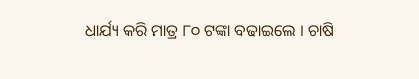ଧାର୍ଯ୍ୟ କରି ମାତ୍ର ୮୦ ଟଙ୍କା ବଢାଇଲେ । ଚାଷି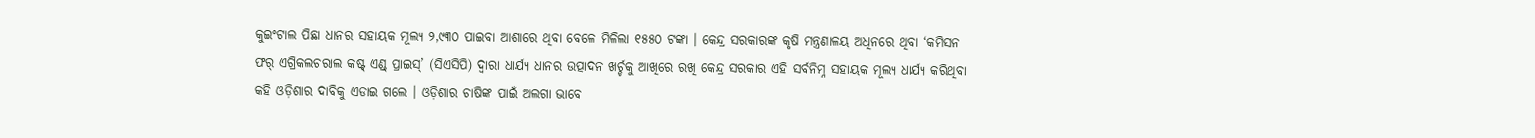କୁଇଂଟାଲ ପିଛା ଧାନର ସହାୟକ ମୂଲ୍ୟ ୨,୯୩୦ ପାଇବା ଆଶାରେ ଥିବା ବେଳେ ମିଳିଲା ୧୫୫୦ ଟଙ୍କା । କେନ୍ଦ୍ର ସରକାରଙ୍କ କୃଷି ମନ୍ତ୍ରଣାଳୟ ଅଧିନରେ ଥିବା ‘କମିସନ ଫର୍ ଏଗ୍ରିକଲଚରାଲ କଷ୍ଟ୍ ଏଣ୍ଡ୍ ପ୍ରାଇସ୍’ (ସିଏସିପି) ଦ୍ୱାରା ଧାର୍ଯ୍ୟ ଧାନର ଉତ୍ପାଦନ ଖର୍ଚ୍ଚକୁ ଆଖିରେ ରଖି କେନ୍ଦ୍ର ସରକାର ଏହି ସର୍ବନିମ୍ନ ସହାୟକ ମୂଲ୍ୟ ଧାର୍ଯ୍ୟ କରିଥିବା କହି ଓଡ଼ିଶାର ଦାବିକୁ ଏଡାଇ ଗଲେ । ଓଡ଼ିଶାର ଚାଷିଙ୍କ ପାଇଁ ଅଲଗା ଭାବେ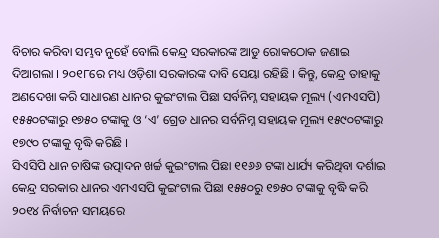ବିଚାର କରିବା ସମ୍ଭବ ନୁହେଁ ବୋଲି କେନ୍ଦ୍ର ସରକାରଙ୍କ ଆଡୁ ରୋକଠୋକ ଜଣାଇ ଦିଆଗଲା । ୨୦୧୮ରେ ମଧ୍ୟ ଓଡ଼ିଶା ସରକାରଙ୍କ ଦାବି ସେୟା ରହିଛି । କିନ୍ତୁ, କେନ୍ଦ୍ର ତାହାକୁ ଅଣଦେଖା କରି ସାଧାରଣ ଧାନର କୁଇଂଟାଲ ପିଛା ସର୍ବନିମ୍ନ ସହାୟକ ମୂଲ୍ୟ (ଏମଏସପି) ୧୫୫୦ଟଙ୍କାରୁ ୧୭୫୦ ଟଙ୍କାକୁ ଓ ‘ଏ’ ଗ୍ରେଡ ଧାନର ସର୍ବନିମ୍ନ ସହାୟକ ମୂଲ୍ୟ ୧୫୯୦ଟଙ୍କାରୁ ୧୭୯୦ ଟଙ୍କାକୁ ବୃଦ୍ଧି କରିଛି ।
ସିଏସିପି ଧାନ ଚାଷିଙ୍କ ଉତ୍ପାଦନ ଖର୍ଚ୍ଚ କୁଇଂଟାଲ ପିଛା ୧୧୬୬ ଟଙ୍କା ଧାର୍ଯ୍ୟ କରିଥିବା ଦର୍ଶାଇ କେନ୍ଦ୍ର ସରକାର ଧାନର ଏମଏସପି କୁଇଂଟାଲ ପିଛା ୧୫୫୦ରୁ ୧୭୫୦ ଟଙ୍କାକୁ ବୃଦ୍ଧି କରି ୨୦୧୪ ନିର୍ବାଚନ ସମୟରେ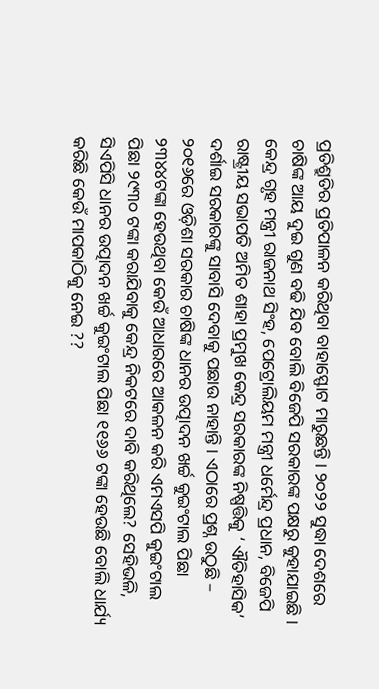ପ୍ରତିଶ୍ରୁତିର ପ୍ରତିପାଳନ କରିଥିବା ବାହାସ୍ଫୋଟ ମାରୁଛନ୍ତି । ୨୦୨୨ ସୁଦ୍ଧା ଦେଶରେ ଚାଷିଙ୍କ ଆୟ ଦୁଇ ଗୁଣ ବଢି ଯିବ ବୋଲି ବିଜେପି ସରକାରଙ୍କ ପକ୍ଷରୁ କୁହାଯାଇଛି । କେନ୍ଦ୍ର ଗୃହ ମନ୍ତ୍ରୀ ରାଜନାଥ ସିଂହ, ପେଟ୍ରୋଲିୟମ ମନ୍ତ୍ରୀ ଧର୍ମେନ୍ଦ୍ର ପ୍ରଧାନ, ବିଜେପି ରାଷ୍ଟ୍ରୀୟ ସଭାପତି ଅମିତ ଶାହା ପ୍ରମୁଖ କେନ୍ଦ୍ର ସରକାରଙ୍କ ନିଷ୍ପତ୍ତିକୁ ‘ ଐତିହାସିକ’ ଦର୍ଶାଇ ସରକାରଙ୍କୁ ସାବାସି ଦେବାକୁ ପଛାଉ ନାହାନ୍ତି । ଏଠାରେ ପ୍ରଶ୍ନ ଉଠୁଛି – ୨୦୧୬ରେ ଓଡ଼ିଶା ସରକାର ଚାଷିଙ୍କ ଧାନର ଉତ୍ପାଦନ ଖର୍ଚ୍ଚ କୁଇଂଟାଲ ପିଛା ୨୩୪୪ଟଙ୍କା ହେଉଥିବା କେଉଁ ଆଧାରରେ ଆକଳନ କରି ଏମଏସପି କୁଇଂଟାଲ ପିଛା ୨୯୩୦ ଟଙ୍କା କରାଯିବାକୁ କେନ୍ଦ୍ର ନିକଟରେ ଦାବି କରିଥିଲେ? ସେହିଭଳି, ସିଏପିସି ଧାନର ଉତ୍ପାଦନ ଖର୍ଚ୍ଚ କୁଇଂଟାଲ ପିଛା ୧୧୬୬ ଟଙ୍କା ହେଉଛି ବୋଲି ଧାର୍ଯ୍ୟ କରିଛି କେଉଁ ମାପକାଠିକୁ ନେଇ ??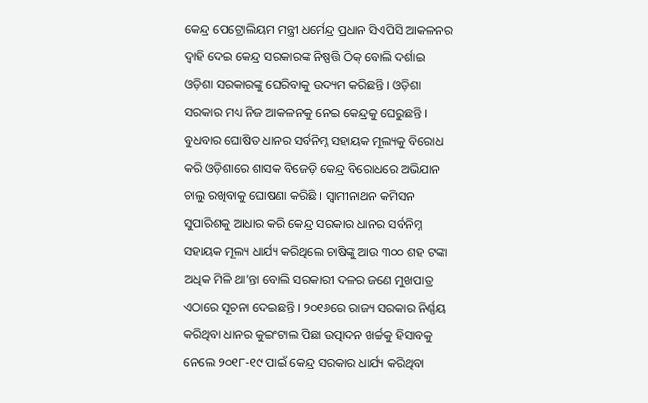କେନ୍ଦ୍ର ପେଟ୍ରୋଲିୟମ ମନ୍ତ୍ରୀ ଧର୍ମେନ୍ଦ୍ର ପ୍ରଧାନ ସିଏପିସି ଆକଳନର ଦ୍ୱାହି ଦେଇ କେନ୍ଦ୍ର ସରକାରଙ୍କ ନିଷ୍ପତ୍ତି ଠିକ୍ ବୋଲି ଦର୍ଶାଇ ଓଡ଼ିଶା ସରକାରଙ୍କୁ ଘେରିବାକୁ ଉଦ୍ୟମ କରିଛନ୍ତି । ଓଡ଼ିଶା ସରକାର ମଧ୍ୟ ନିଜ ଆକଳନକୁ ନେଇ କେନ୍ଦ୍ରକୁ ଘେରୁଛନ୍ତି । ବୁଧବାର ଘୋଷିତ ଧାନର ସର୍ବନିମ୍ନ ସହାୟକ ମୂଲ୍ୟକୁ ବିରୋଧ କରି ଓଡ଼ିଶାରେ ଶାସକ ବିଜେଡ଼ି କେନ୍ଦ୍ର ବିରୋଧରେ ଅଭିଯାନ ଚାଲୁ ରଖିବାକୁ ଘୋଷଣା କରିଛି । ସ୍ୱାମୀନାଥନ କମିସନ ସୁପାରିଶକୁ ଆଧାର କରି କେନ୍ଦ୍ର ସରକାର ଧାନର ସର୍ବନିମ୍ନ ସହାୟକ ମୂଲ୍ୟ ଧାର୍ଯ୍ୟ କରିଥିଲେ ଚାଷିଙ୍କୁ ଆଉ ୩୦୦ ଶହ ଟଙ୍କା ଅଧିକ ମିଳି ଥା’ନ୍ତା ବୋଲି ସରକାରୀ ଦଳର ଜଣେ ମୁଖପାତ୍ର ଏଠାରେ ସୂଚନା ଦେଇଛନ୍ତି । ୨୦୧୬ରେ ରାଜ୍ୟ ସରକାର ନିର୍ଣ୍ଣୟ କରିଥିବା ଧାନର କୁଇଂଟାଲ ପିଛା ଉତ୍ପାଦନ ଖର୍ଚ୍ଚକୁ ହିସାବକୁ ନେଲେ ୨୦୧୮-୧୯ ପାଇଁ କେନ୍ଦ୍ର ସରକାର ଧାର୍ଯ୍ୟ କରିଥିବା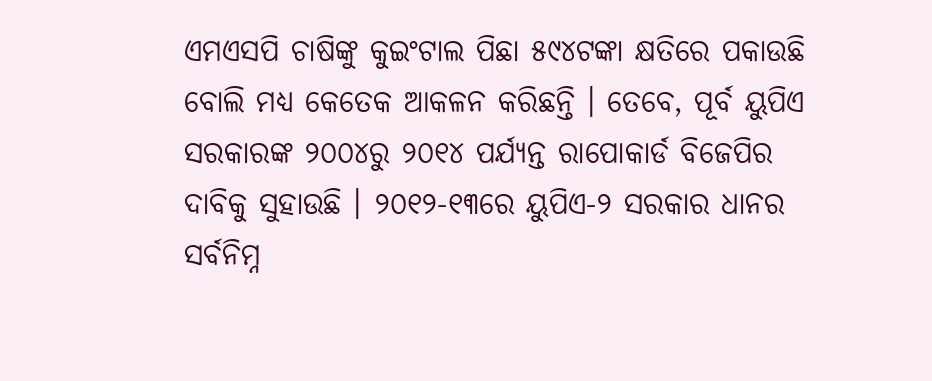ଏମଏସପି ଚାଷିଙ୍କୁ କୁଇଂଟାଲ ପିଛା ୫୯୪ଟଙ୍କା କ୍ଷତିରେ ପକାଉଛି ବୋଲି ମଧ୍ୟ କେତେକ ଆକଳନ କରିଛନ୍ତି । ତେବେ, ପୂର୍ବ ୟୁପିଏ ସରକାରଙ୍କ ୨୦୦୪ରୁ ୨୦୧୪ ପର୍ଯ୍ୟନ୍ତ ରାପୋକାର୍ଡ ବିଜେପିର ଦାବିକୁ ସୁହାଉଛି । ୨୦୧୨-୧୩ରେ ୟୁପିଏ-୨ ସରକାର ଧାନର ସର୍ବନିମ୍ନ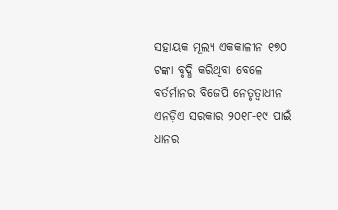ସହାୟକ ମୂଲ୍ୟ ଏକକାଳୀନ ୧୭୦ ଟଙ୍କା ବୃଦ୍ଧି କରିଥିବା ବେଳେ ବର୍ତର୍ମାନର ବିଜେପି ନେତୃତ୍ୱାଧୀନ ଏନଡ଼ିଏ ସରକାର ୨୦୧୮-୧୯ ପାଇଁ ଧାନର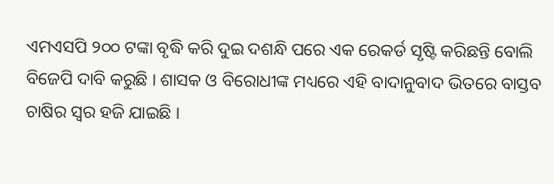ଏମଏସପି ୨୦୦ ଟଙ୍କା ବୃଦ୍ଧି କରି ଦୁଇ ଦଶନ୍ଧି ପରେ ଏକ ରେକର୍ଡ ସୃଷ୍ଟି କରିଛନ୍ତି ବୋଲି ବିଜେପି ଦାବି କରୁଛି । ଶାସକ ଓ ବିରୋଧୀଙ୍କ ମଧ୍ୟରେ ଏହି ବାଦାନୁବାଦ ଭିତରେ ବାସ୍ତବ ଚାଷିର ସ୍ୱର ହଜି ଯାଇଛି ।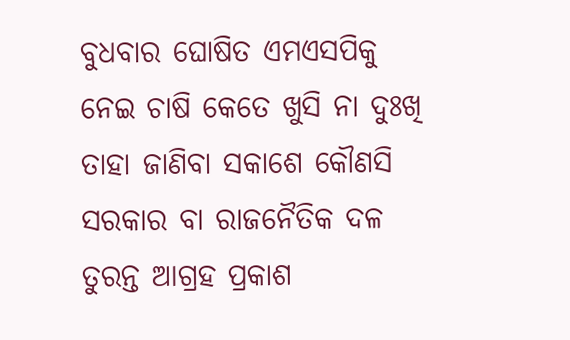ବୁଧବାର ଘୋଷିତ ଏମଏସପିକୁ ନେଇ ଚାଷି କେତେ ଖୁସି ନା ଦୁଃଖି ତାହା ଜାଣିବା ସକାଶେ କୌଣସି ସରକାର ବା ରାଜନୈତିକ ଦଳ ତୁରନ୍ତ ଆଗ୍ରହ ପ୍ରକାଶ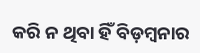କରି ନ ଥିବା ହିଁ ବିଡ଼ମ୍ବନାର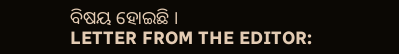ବିଷୟ ହୋଇଛି ।
LETTER FROM THE EDITOR: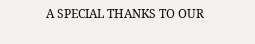A SPECIAL THANKS TO OUR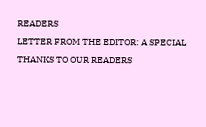READERS
LETTER FROM THE EDITOR: A SPECIAL THANKS TO OUR READERS